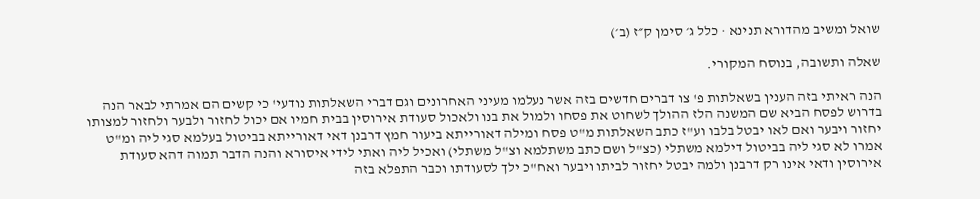שואל ומשיב מהדורא תנינא · כלל ג׳ סימן ק״ז (ב׳)

שאלה ותשובה, בנוסח המקורי.

הנה ראיתי בזה הענין בשאלתות פ' צו דברים חדשים בזה אשר נעלמו מעיני האחרונים וגם דברי השאלתות נודעי' כי קשים הם אמרתי לבאר הנה בדרוש לפסח הביא שם המשנה הלז ההולך לשחוט את פסחו ולמול את בנו ולאכול סעודת אירוסין בבית חמיו אם יכול לחזור ולבער ולחזור למצותו יחזור ויבער ואם לאו יבטל בלבו וע"ז כתב השאלתות מ"ט פסח ומילה דאורייתא ביעור חמץ דרבנן דאי דאורייתא בביטול בעלמא סגי ליה ומ"ט אמרו לא סגי ליה בביטול דילמא משתלי (כצ"ל ושם כתב משתלמא וצ"ל משתלי) ואכיל ליה ואתי לידי איסורא והנה הדבר תמוה דהא סעודת אירוסין ודאי אינו רק דרבנן ולמה יבטל יחזור לביתו ויבער ואח"כ ילך לסעודתו וכבר התפלא בזה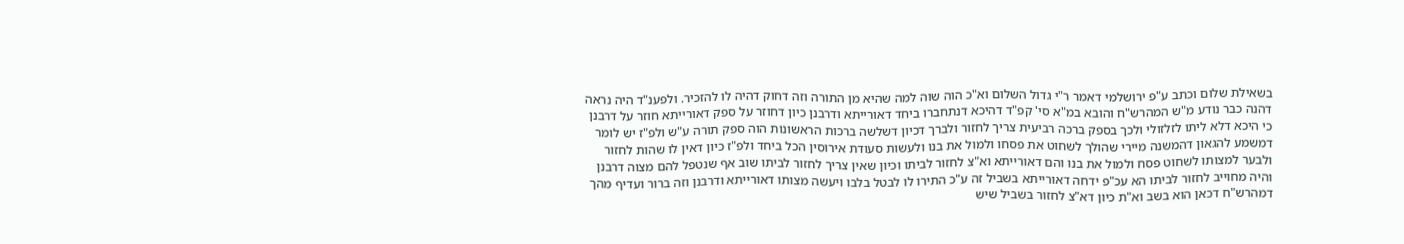בשאילת שלום וכתב ע"פ ירושלמי דאמר ר"י גדול השלום וא"כ הוה שוה למה שהיא מן התורה וזה דחוק דהיה לו להזכיר. ולפענ"ד היה נראה דהנה כבר נודע מ"ש המהרש"ח והובא במ"א סי' קפ"ד דהיכא דנתחברו ביחד דאורייתא ודרבנן כיון דחוזר על ספק דאורייתא חוזר על דרבנן כי היכא דלא ליתו לזלזולי ולכך בספק ברכה רביעית צריך לחזור ולברך דכיון דשלשה ברכות הראשונות הוה ספק תורה ע"ש ולפ"ז יש לומר דמשמע להגאון דהמשנה מיירי שהולך לשחוט את פסחו ולמול את בנו ולעשות סעודת אירוסין הכל ביחד ולפ"ז כיון דאין לו שהות לחזור ולבער למצותו לשחוט פסח ולמול את בנו והם דאורייתא וא"צ לחזור לביתו וכיון שאין צריך לחזור לביתו שוב אף שנטפל להם מצוה דרבנן והיה מחוייב לחזור לביתו הא עכ"פ ידחה דאורייתא בשביל זה ע"כ התירו לו לבטל בלבו ויעשה מצותו דאורייתא ודרבנן וזה ברור ועדיף מהך דמהרש"ח דכאן הוא בשב וא"ת כיון דא"צ לחזור בשביל שיש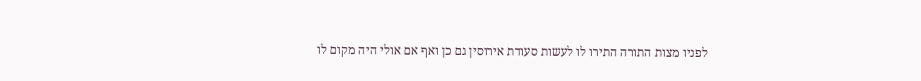לפניו מצות התורה התירו לו לעשות סעודת אירוסין גם כן ואף אם אולי היה מקום לו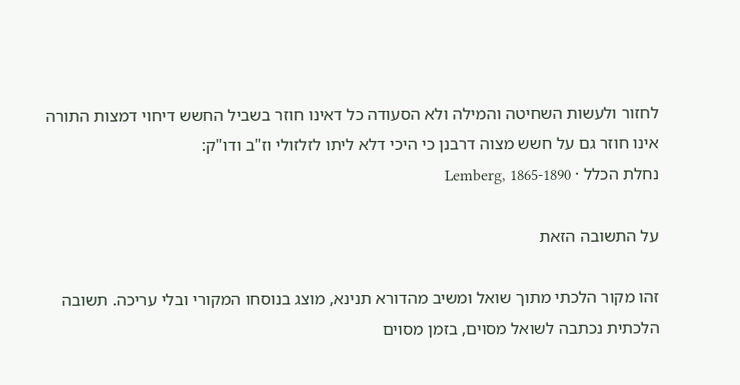לחזור ולעשות השחיטה והמילה ולא הסעודה כל דאינו חוזר בשביל החשש דיחוי דמצות התורה אינו חוזר גם על חשש מצוה דרבנן כי היכי דלא ליתו לזלזולי וז"ב ודו"ק:
נחלת הכלל · Lemberg, 1865-1890

על התשובה הזאת

זהו מקור הלכתי מתוך שואל ומשיב מהדורא תנינא, מוצג בנוסחו המקורי ובלי עריכה. תשובה הלכתית נכתבה לשואל מסוים, בזמן מסוים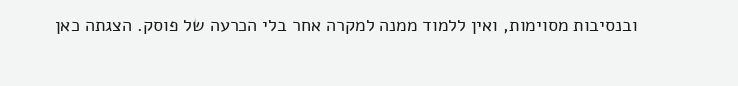ובנסיבות מסוימות, ואין ללמוד ממנה למקרה אחר בלי הכרעה של פוסק. הצגתה כאן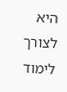היא לצורך לימוד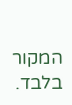המקור בלבד.